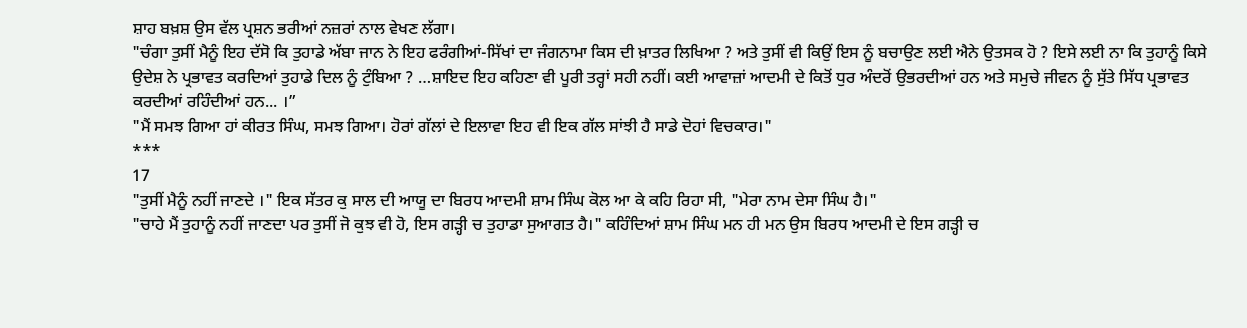ਸ਼ਾਹ ਬਖ਼ਸ਼ ਉਸ ਵੱਲ ਪ੍ਰਸ਼ਨ ਭਰੀਆਂ ਨਜ਼ਰਾਂ ਨਾਲ ਵੇਖਣ ਲੱਗਾ।
"ਚੰਗਾ ਤੁਸੀਂ ਮੈਨੂੰ ਇਹ ਦੱਸੋ ਕਿ ਤੁਹਾਡੇ ਅੱਬਾ ਜਾਨ ਨੇ ਇਹ ਫਰੰਗੀਆਂ-ਸਿੱਖਾਂ ਦਾ ਜੰਗਨਾਮਾ ਕਿਸ ਦੀ ਖ਼ਾਤਰ ਲਿਖਿਆ ? ਅਤੇ ਤੁਸੀਂ ਵੀ ਕਿਉਂ ਇਸ ਨੂੰ ਬਚਾਉਣ ਲਈ ਐਨੇ ਉਤਸਕ ਹੋ ? ਇਸੇ ਲਈ ਨਾ ਕਿ ਤੁਹਾਨੂੰ ਕਿਸੇ ਉਦੇਸ਼ ਨੇ ਪ੍ਰਭਾਵਤ ਕਰਦਿਆਂ ਤੁਹਾਡੇ ਦਿਲ ਨੂੰ ਟੁੰਬਿਆ ? …ਸ਼ਾਇਦ ਇਹ ਕਹਿਣਾ ਵੀ ਪੂਰੀ ਤਰ੍ਹਾਂ ਸਹੀ ਨਹੀਂ। ਕਈ ਆਵਾਜ਼ਾਂ ਆਦਮੀ ਦੇ ਕਿਤੋਂ ਧੁਰ ਅੰਦਰੋਂ ਉਭਰਦੀਆਂ ਹਨ ਅਤੇ ਸਮੁਚੇ ਜੀਵਨ ਨੂੰ ਸੁੱਤੇ ਸਿੱਧ ਪ੍ਰਭਾਵਤ ਕਰਦੀਆਂ ਰਹਿੰਦੀਆਂ ਹਨ... ।”
"ਮੈਂ ਸਮਝ ਗਿਆ ਹਾਂ ਕੀਰਤ ਸਿੰਘ, ਸਮਝ ਗਿਆ। ਹੋਰਾਂ ਗੱਲਾਂ ਦੇ ਇਲਾਵਾ ਇਹ ਵੀ ਇਕ ਗੱਲ ਸਾਂਝੀ ਹੈ ਸਾਡੇ ਦੋਹਾਂ ਵਿਚਕਾਰ।"
***
17
"ਤੁਸੀਂ ਮੈਨੂੰ ਨਹੀਂ ਜਾਣਦੇ ।" ਇਕ ਸੱਤਰ ਕੁ ਸਾਲ ਦੀ ਆਯੂ ਦਾ ਬਿਰਧ ਆਦਮੀ ਸ਼ਾਮ ਸਿੰਘ ਕੋਲ ਆ ਕੇ ਕਹਿ ਰਿਹਾ ਸੀ, "ਮੇਰਾ ਨਾਮ ਦੇਸਾ ਸਿੰਘ ਹੈ।"
"ਚਾਹੇ ਮੈਂ ਤੁਹਾਨੂੰ ਨਹੀਂ ਜਾਣਦਾ ਪਰ ਤੁਸੀਂ ਜੋ ਕੁਝ ਵੀ ਹੋ, ਇਸ ਗੜ੍ਹੀ ਚ ਤੁਹਾਡਾ ਸੁਆਗਤ ਹੈ।" ਕਹਿੰਦਿਆਂ ਸ਼ਾਮ ਸਿੰਘ ਮਨ ਹੀ ਮਨ ਉਸ ਬਿਰਧ ਆਦਮੀ ਦੇ ਇਸ ਗੜ੍ਹੀ ਚ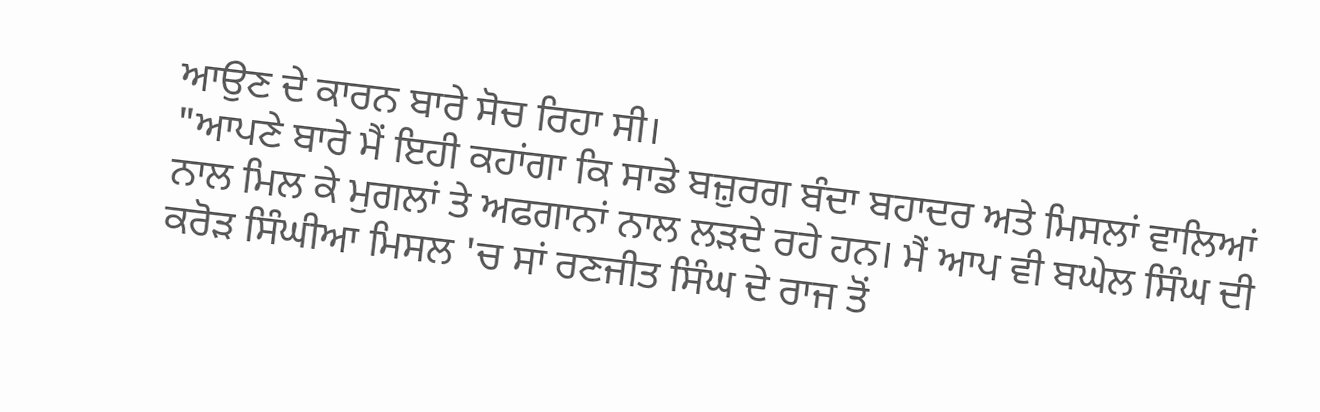ਆਉਣ ਦੇ ਕਾਰਨ ਬਾਰੇ ਸੋਚ ਰਿਹਾ ਸੀ।
"ਆਪਣੇ ਬਾਰੇ ਮੈਂ ਇਹੀ ਕਹਾਂਗਾ ਕਿ ਸਾਡੇ ਬਜ਼ੁਰਗ ਬੰਦਾ ਬਹਾਦਰ ਅਤੇ ਮਿਸਲਾਂ ਵਾਲਿਆਂ ਨਾਲ ਮਿਲ ਕੇ ਮੁਗਲਾਂ ਤੇ ਅਫਗਾਨਾਂ ਨਾਲ ਲੜਦੇ ਰਹੇ ਹਨ। ਮੈਂ ਆਪ ਵੀ ਬਘੇਲ ਸਿੰਘ ਦੀ ਕਰੋੜ ਸਿੰਘੀਆ ਮਿਸਲ 'ਚ ਸਾਂ ਰਣਜੀਤ ਸਿੰਘ ਦੇ ਰਾਜ ਤੋਂ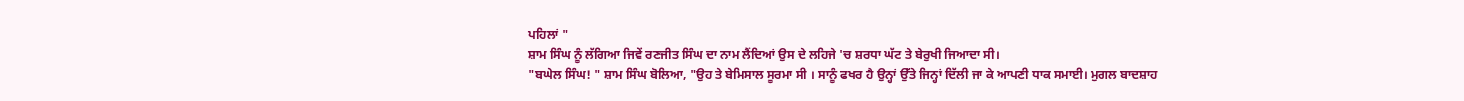ਪਹਿਲਾਂ "
ਸ਼ਾਮ ਸਿੰਘ ਨੂੰ ਲੱਗਿਆ ਜਿਵੇਂ ਰਣਜੀਤ ਸਿੰਘ ਦਾ ਨਾਮ ਲੈਂਦਿਆਂ ਉਸ ਦੇ ਲਹਿਜੇ 'ਚ ਸ਼ਰਧਾ ਘੱਟ ਤੇ ਬੇਰੁਖੀ ਜਿਆਦਾ ਸੀ।
"ਬਘੇਲ ਸਿੰਘ! " ਸ਼ਾਮ ਸਿੰਘ ਬੋਲਿਆ, "ਉਹ ਤੇ ਬੇਮਿਸਾਲ ਸੂਰਮਾ ਸੀ । ਸਾਨੂੰ ਫਖਰ ਹੈ ਉਨ੍ਹਾਂ ਉੱਤੇ ਜਿਨ੍ਹਾਂ ਦਿੱਲੀ ਜਾ ਕੇ ਆਪਣੀ ਧਾਕ ਸਮਾਈ। ਮੁਗਲ ਬਾਦਸ਼ਾਹ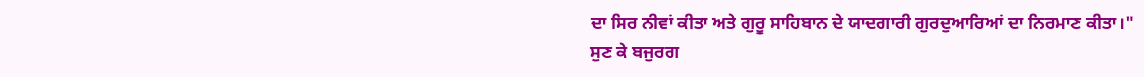ਦਾ ਸਿਰ ਨੀਵਾਂ ਕੀਤਾ ਅਤੇ ਗੁਰੂ ਸਾਹਿਬਾਨ ਦੇ ਯਾਦਗਾਰੀ ਗੁਰਦੁਆਰਿਆਂ ਦਾ ਨਿਰਮਾਣ ਕੀਤਾ।"
ਸੁਣ ਕੇ ਬਜੁਰਗ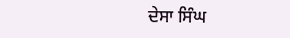ਦੇਸਾ ਸਿੰਘ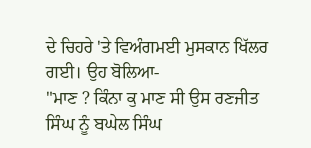ਦੇ ਚਿਹਰੇ 'ਤੇ ਵਿਅੰਗਮਈ ਮੁਸਕਾਨ ਖਿੱਲਰ ਗਈ। ਉਹ ਬੋਲਿਆ-
"ਮਾਣ ? ਕਿੰਨਾ ਕੁ ਮਾਣ ਸੀ ਉਸ ਰਣਜੀਤ ਸਿੰਘ ਨੂੰ ਬਘੇਲ ਸਿੰਘ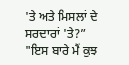'ਤੇ ਅਤੇ ਮਿਸਲਾਂ ਦੇ ਸਰਦਾਰਾਂ 'ਤੇ?”
"ਇਸ ਬਾਰੇ ਮੈਂ ਕੁਝ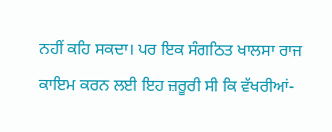ਨਹੀਂ ਕਹਿ ਸਕਦਾ। ਪਰ ਇਕ ਸੰਗਠਿਤ ਖਾਲਸਾ ਰਾਜ ਕਾਇਮ ਕਰਨ ਲਈ ਇਹ ਜ਼ਰੂਰੀ ਸੀ ਕਿ ਵੱਖਰੀਆਂ-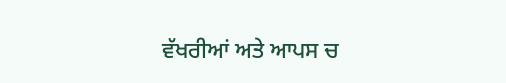ਵੱਖਰੀਆਂ ਅਤੇ ਆਪਸ ਚ